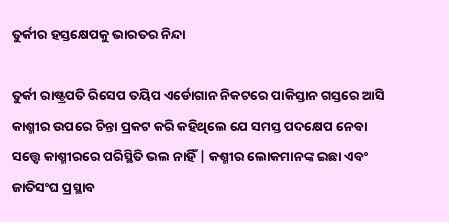ତୁର୍କୀର ହସ୍ତକ୍ଷେପକୁ ଭାରତର ନିନ୍ଦା

ତୁର୍କୀ ରାଷ୍ଟ୍ରପତି ରିସେପ ତୟିପ ଏର୍ଡୋଗାନ ନିକଟରେ ପାକିସ୍ତାନ ଗସ୍ତରେ ଆସି କାଶ୍ମୀର ଉପରେ ଚିନ୍ତା ପ୍ରକଟ କରି କହିଥିଲେ ଯେ ସମସ୍ତ ପଦକ୍ଷେପ ନେବା ସତ୍ତ୍ଵେ କାଶ୍ମୀରରେ ପରିସ୍ଥିତି ଭଲ ନାହିଁ | କଶ୍ମୀର ଲୋକମାନଙ୍କ ଇଛା ଏବଂ ଜାତିସଂଘ ପ୍ରସ୍ଥାବ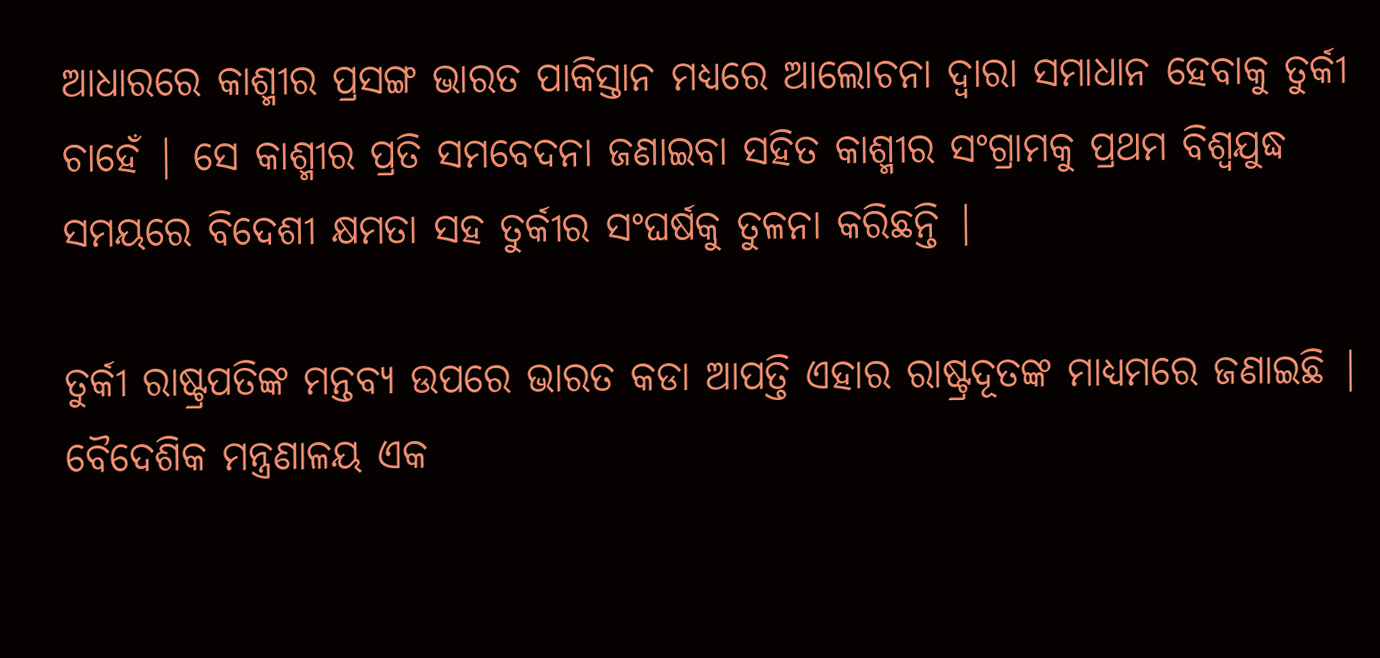ଆଧାରରେ କାଶ୍ମୀର ପ୍ରସଙ୍ଗ ଭାରତ ପାକିସ୍ତାନ ମଧ୍ୟରେ ଆଲୋଚନା ଦ୍ଵାରା ସମାଧାନ ହେବାକୁ ତୁର୍କୀ ଚାହେଁ | ସେ କାଶ୍ମୀର ପ୍ରତି ସମବେଦନା ଜଣାଇବା ସହିତ କାଶ୍ମୀର ସଂଗ୍ରାମକୁ ପ୍ରଥମ ବିଶ୍ଵଯୁଦ୍ଧ ସମୟରେ ବିଦେଶୀ କ୍ଷମତା ସହ ତୁର୍କୀର ସଂଘର୍ଷକୁ ତୁଳନା କରିଛନ୍ତି |

ତୁର୍କୀ ରାଷ୍ଟ୍ରପତିଙ୍କ ମନ୍ତବ୍ୟ ଉପରେ ଭାରତ କଡା ଆପତ୍ତି ଏହାର ରାଷ୍ଟ୍ରଦୂତଙ୍କ ମାଧ୍ୟମରେ ଜଣାଇଛି | ବୈଦେଶିକ ମନ୍ତ୍ରଣାଳୟ ଏକ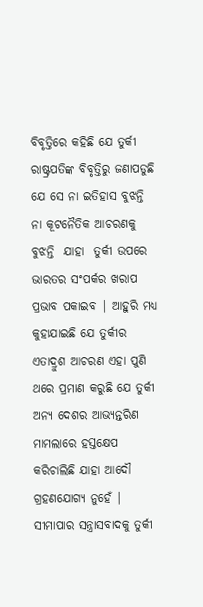ବିବୃତ୍ତିରେ କହିଛି ଯେ ତୁର୍କୀ ରାଷ୍ଟ୍ରପତିଙ୍କ ବିବୃତ୍ତିରୁ ଜଣାପଡୁଛି ଯେ ସେ ନା ଇତିହାସ ବୁଝନ୍ତି ନା କୂଟନୈତିକ ଆଚରଣକୁ ବୁଝନ୍ତି  ଯାହା  ତୁର୍କୀ ଉପରେ ଭାରତର ସଂପର୍କର ଖରାପ ପ୍ରଭାବ ପକାଇବ | ଆହୁରି ମଧ୍ୟ କୁହାଯାଇଛି ଯେ ତୁର୍କୀର ଏତାଦ୍ରୁଶ ଆଚରଣ ଏହା ପୁଣି ଥରେ ପ୍ରମାଣ କରୁଛି ଯେ ତୁର୍କୀ ଅନ୍ୟ ଦେଶର ଆଭ୍ୟନ୍ତରିଣ ମାମଲାରେ ହସ୍ତକ୍ଷେପ କରିଚାଲିଛି ଯାହା ଆଦୌ ଗ୍ରହଣଯୋଗ୍ୟ ନୁହେଁ | ସୀମାପାର ସନ୍ତ୍ରାସବାଦକୁ ତୁର୍କୀ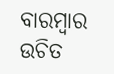ବାରମ୍ଵାର ଉଚିତ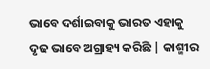ଭାବେ ଦର୍ଶାଇବାକୁ ଭାରତ ଏହାକୁ ଦୃଢ ଭାବେ ଅଗ୍ରାହ୍ୟ କରିଛି | କାଶ୍ମୀର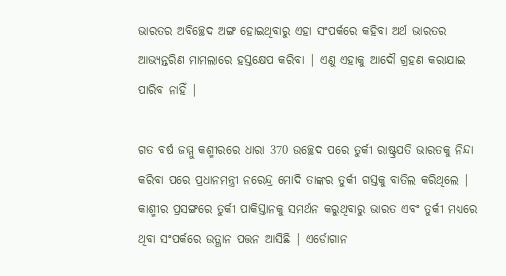ଭାରତର ଅବିଚ୍ଛେଦ ଅଙ୍ଗ ହୋଇଥିବାରୁ ଏହା ସଂପର୍କରେ କହିବା ଅର୍ଥ ଭାରତର ଆଭ୍ୟନ୍ତରିଣ ମାମଲାରେ ହସ୍ତକ୍ଷେପ କରିବା | ଏଣୁ ଏହାକୁ ଆଦୌ ଗ୍ରହଣ କରାଯାଇ ପାରିବ ନାହିଁ |

ଗତ ବର୍ଷ ଜମ୍ମୁ କଶ୍ମୀରରେ ଧାରା 370 ଉଚ୍ଛେଦ ପରେ ତୁର୍କୀ ରାଷ୍ଟ୍ରପତି ଭାରତକୁ ନିନ୍ଦା କରିବା ପରେ ପ୍ରଧାନମନ୍ତ୍ରୀ ନରେନ୍ଦ୍ର ମୋଦି ତାଙ୍କର ତୁର୍କୀ ଗସ୍ତକୁ ବାତିଲ କରିଥିଲେ | କାଶ୍ମୀର ପ୍ରସଙ୍ଗରେ ତୁର୍କୀ ପାକିସ୍ତାନକୁ ସମର୍ଥନ କରୁଥିବାରୁ ଭାରତ ଏବଂ ତୁର୍କୀ ମଧ୍ୟରେ ଥିବା ସଂପର୍କରେ ଉତ୍ଥାନ ପତ୍ତନ ଆସିଛି | ଏର୍ଡୋଗାନ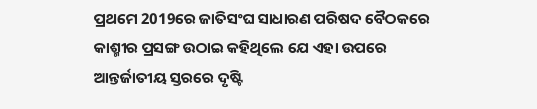ପ୍ରଥମେ 2019ରେ ଜାତିସଂଘ ସାଧାରଣ ପରିଷଦ ବୈଠକରେ କାଶ୍ମୀର ପ୍ରସଙ୍ଗ ଉଠାଇ କହିଥିଲେ ଯେ ଏହା ଉପରେ ଆନ୍ତର୍ଜାତୀୟ ସ୍ତରରେ ଦୃଷ୍ଟି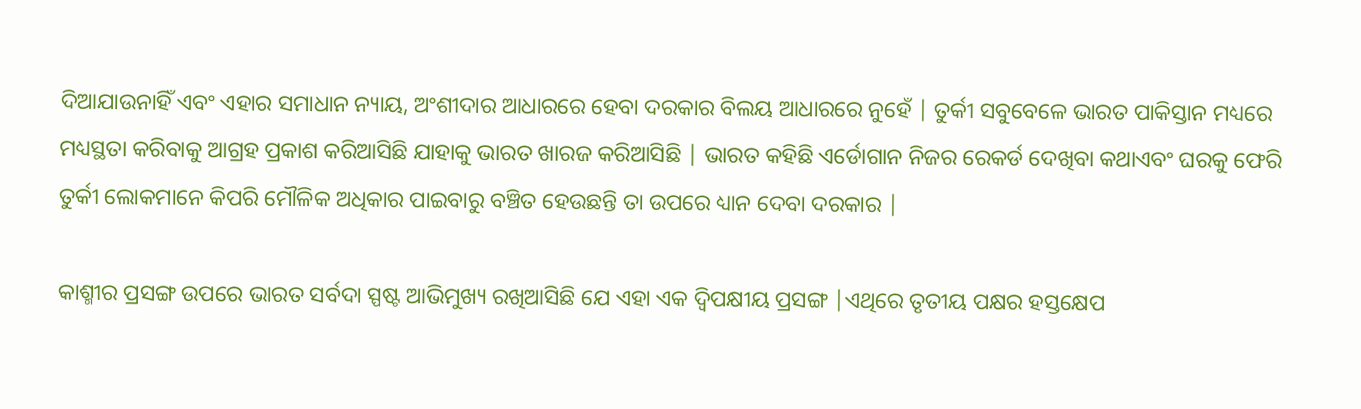ଦିଆଯାଉନାହିଁ ଏବଂ ଏହାର ସମାଧାନ ନ୍ୟାୟ, ଅଂଶୀଦାର ଆଧାରରେ ହେବା ଦରକାର ବିଲୟ ଆଧାରରେ ନୁହେଁ | ତୁର୍କୀ ସବୁବେଳେ ଭାରତ ପାକିସ୍ତାନ ମଧ୍ୟରେ ମଧ୍ୟସ୍ଥତା କରିବାକୁ ଆଗ୍ରହ ପ୍ରକାଶ କରିଆସିଛି ଯାହାକୁ ଭାରତ ଖାରଜ କରିଆସିଛି | ଭାରତ କହିଛି ଏର୍ଡୋଗାନ ନିଜର ରେକର୍ଡ ଦେଖିବା କଥାଏବଂ ଘରକୁ ଫେରି ତୁର୍କୀ ଲୋକମାନେ କିପରି ମୌଳିକ ଅଧିକାର ପାଇବାରୁ ବଞ୍ଚିତ ହେଉଛନ୍ତି ତା ଉପରେ ଧ୍ୟାନ ଦେବା ଦରକାର |

କାଶ୍ମୀର ପ୍ରସଙ୍ଗ ଉପରେ ଭାରତ ସର୍ବଦା ସ୍ପଷ୍ଟ ଆଭିମୁଖ୍ୟ ରଖିଆସିଛି ଯେ ଏହା ଏକ ଦ୍ଵିପକ୍ଷୀୟ ପ୍ରସଙ୍ଗ |ଏଥିରେ ତୃତୀୟ ପକ୍ଷର ହସ୍ତକ୍ଷେପ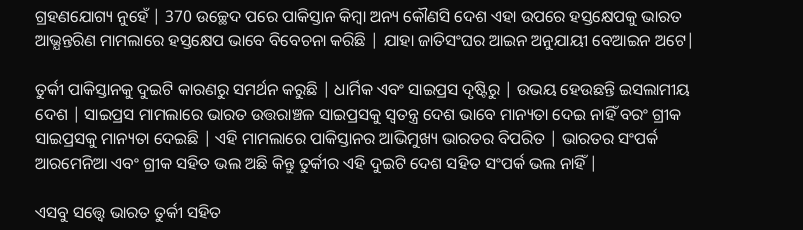ଗ୍ରହଣଯୋଗ୍ୟ ନୁହେଁ | 370 ଉଚ୍ଛେଦ ପରେ ପାକିସ୍ତାନ କିମ୍ଵା ଅନ୍ୟ କୌଣସି ଦେଶ ଏହା ଉପରେ ହସ୍ତକ୍ଷେପକୁ ଭାରତ ଆଭ୍ଯନ୍ତରିଣ ମାମଲାରେ ହସ୍ତକ୍ଷେପ ଭାବେ ବିବେଚନା କରିଛି | ଯାହା ଜାତିସଂଘର ଆଇନ ଅନୁଯାୟୀ ବେଆଇନ ଅଟେ|

ତୁର୍କୀ ପାକିସ୍ତାନକୁ ଦୁଇଟି କାରଣରୁ ସମର୍ଥନ କରୁଛି | ଧାର୍ମିକ ଏବଂ ସାଇପ୍ରସ ଦୃଷ୍ଟିରୁ | ଉଭୟ ହେଉଛନ୍ତି ଇସଲାମୀୟ ଦେଶ | ସାଇପ୍ରସ ମାମଲାରେ ଭାରତ ଉତ୍ତରାଞ୍ଚଳ ସାଇପ୍ରସକୁ ସ୍ଵତନ୍ତ୍ର ଦେଶ ଭାବେ ମାନ୍ୟତା ଦେଇ ନାହିଁ ବରଂ ଗ୍ରୀକ ସାଇପ୍ରସକୁ ମାନ୍ୟତା ଦେଇଛି | ଏହି ମାମଲାରେ ପାକିସ୍ତାନର ଆଭିମୁଖ୍ୟ ଭାରତର ବିପରିତ | ଭାରତର ସଂପର୍କ ଆରମେନିଆ ଏବଂ ଗ୍ରୀକ ସହିତ ଭଲ ଅଛି କିନ୍ତୁ ତୁର୍କୀର ଏହି ଦୁଇଟି ଦେଶ ସହିତ ସଂପର୍କ ଭଲ ନାହିଁ |

ଏସବୁ ସତ୍ତ୍ଵେ ଭାରତ ତୁର୍କୀ ସହିତ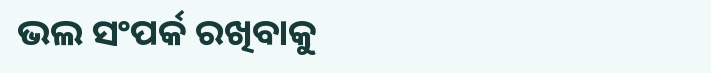ଭଲ ସଂପର୍କ ରଖିବାକୁ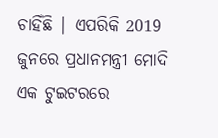ଚାହିଁଛି | ଏପରିକି 2019 ଜୁନରେ ପ୍ରଧାନମନ୍ତ୍ରୀ ମୋଦି ଏକ ଟୁଇଟରରେ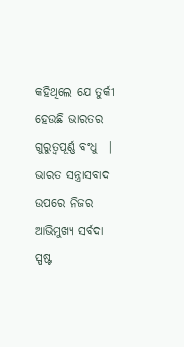କହିଥିଲେ ଯେ ତୁର୍କୀ ହେଉଛି ଭାରତର ଗୁରୁତ୍ଵପୂର୍ଣ୍ଣ ବଂଧୁ  | ଭାରତ ସନ୍ତ୍ରାସବାଦ ଉପରେ ନିଜର ଆଭିମୁଖ୍ୟ ସର୍ବଦା ସ୍ପଷ୍ଟ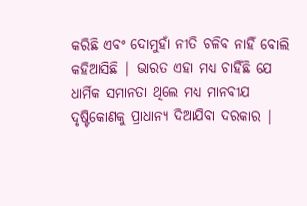କରିଛି ଏବଂ ଦୋମୁହାଁ ନୀତି ଚଳିବ ନାହିଁ ବୋଲି କହିଆସିଛି | ଭାରତ ଏହା ମଧ୍ୟ ଚାହିଁଛି ଯେ ଧାର୍ମିକ ସମାନତା ଥିଲେ ମଧ୍ୟ ମାନବୀଯ ଦୃଷ୍ଟିକୋଣକୁ ପ୍ରାଧାନ୍ୟ ଦିଆଯିବା ଦରକାର |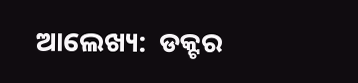ଆଲେଖ୍ୟ:  ଡକ୍ଟର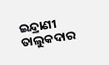ଇନ୍ଦ୍ରାଣୀ ତାଲୁକଦାର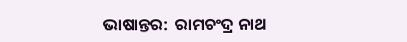ଭାଷାନ୍ତର:  ରାମଚଂଦ୍ର ନାଥ